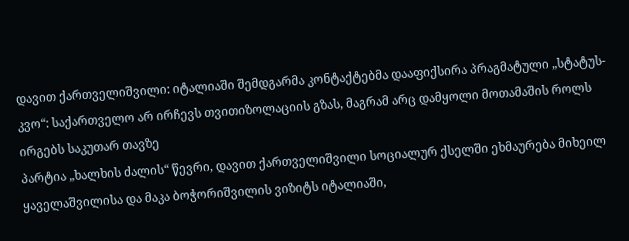დავით ქართველიშვილი: იტალიაში შემდგარმა კონტაქტებმა დააფიქსირა პრაგმატული „სტატუს-კვო“: საქართველო არ ირჩევს თვითიზოლაციის გზას, მაგრამ არც დამყოლი მოთამაშის როლს ირგებს საკუთარ თავზე
პარტია „ხალხის ძალის“ წევრი, დავით ქართველიშვილი სოციალურ ქსელში ეხმაურება მიხეილ ყაველაშვილისა და მაკა ბოჭორიშვილის ვიზიტს იტალიაში,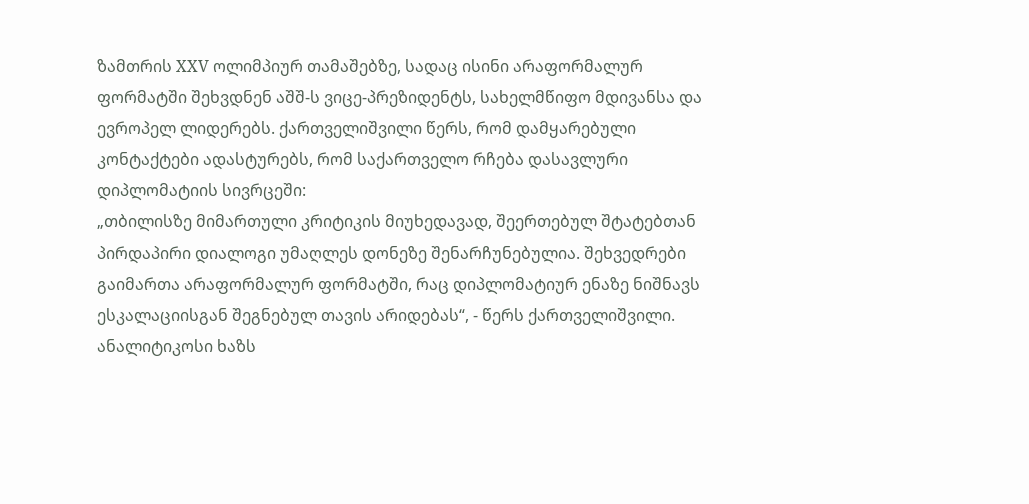ზამთრის XXV ოლიმპიურ თამაშებზე, სადაც ისინი არაფორმალურ ფორმატში შეხვდნენ აშშ-ს ვიცე-პრეზიდენტს, სახელმწიფო მდივანსა და ევროპელ ლიდერებს. ქართველიშვილი წერს, რომ დამყარებული კონტაქტები ადასტურებს, რომ საქართველო რჩება დასავლური დიპლომატიის სივრცეში:
„თბილისზე მიმართული კრიტიკის მიუხედავად, შეერთებულ შტატებთან პირდაპირი დიალოგი უმაღლეს დონეზე შენარჩუნებულია. შეხვედრები გაიმართა არაფორმალურ ფორმატში, რაც დიპლომატიურ ენაზე ნიშნავს ესკალაციისგან შეგნებულ თავის არიდებას“, - წერს ქართველიშვილი.
ანალიტიკოსი ხაზს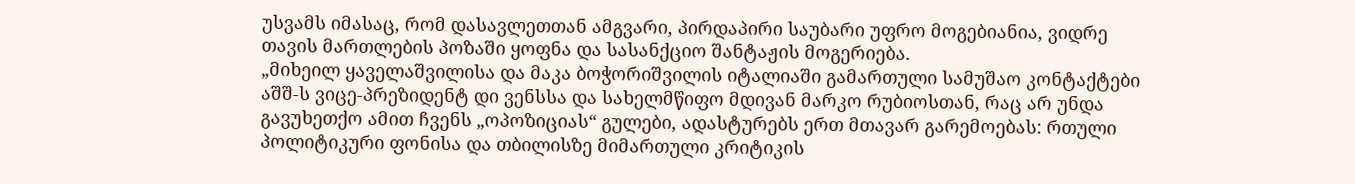უსვამს იმასაც, რომ დასავლეთთან ამგვარი, პირდაპირი საუბარი უფრო მოგებიანია, ვიდრე თავის მართლების პოზაში ყოფნა და სასანქციო შანტაჟის მოგერიება.
„მიხეილ ყაველაშვილისა და მაკა ბოჭორიშვილის იტალიაში გამართული სამუშაო კონტაქტები აშშ-ს ვიცე-პრეზიდენტ დი ვენსსა და სახელმწიფო მდივან მარკო რუბიოსთან, რაც არ უნდა გავუხეთქო ამით ჩვენს „ოპოზიციას“ გულები, ადასტურებს ერთ მთავარ გარემოებას: რთული პოლიტიკური ფონისა და თბილისზე მიმართული კრიტიკის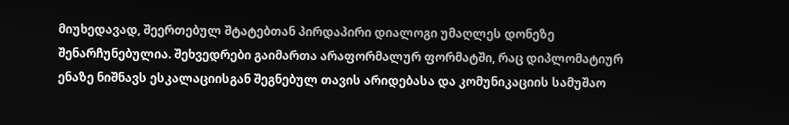მიუხედავად, შეერთებულ შტატებთან პირდაპირი დიალოგი უმაღლეს დონეზე შენარჩუნებულია. შეხვედრები გაიმართა არაფორმალურ ფორმატში, რაც დიპლომატიურ ენაზე ნიშნავს ესკალაციისგან შეგნებულ თავის არიდებასა და კომუნიკაციის სამუშაო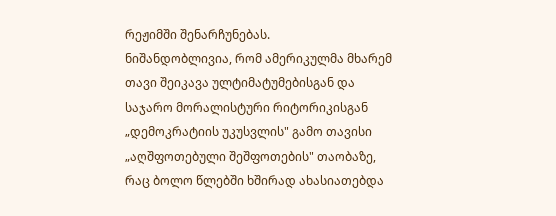რეჟიმში შენარჩუნებას.
ნიშანდობლივია, რომ ამერიკულმა მხარემ თავი შეიკავა ულტიმატუმებისგან და საჯარო მორალისტური რიტორიკისგან „დემოკრატიის უკუსვლის" გამო თავისი „აღშფოთებული შეშფოთების" თაობაზე, რაც ბოლო წლებში ხშირად ახასიათებდა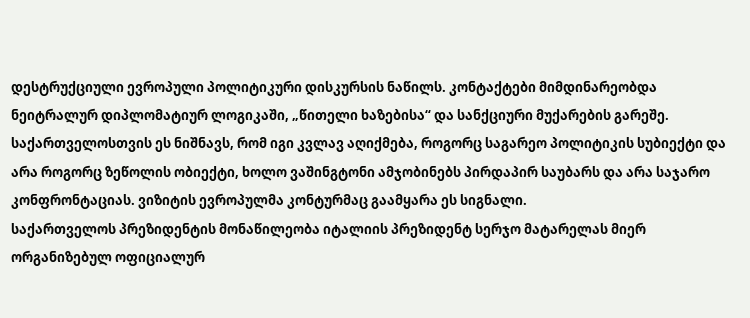დესტრუქციული ევროპული პოლიტიკური დისკურსის ნაწილს. კონტაქტები მიმდინარეობდა ნეიტრალურ დიპლომატიურ ლოგიკაში, „წითელი ხაზებისა“ და სანქციური მუქარების გარეშე.
საქართველოსთვის ეს ნიშნავს, რომ იგი კვლავ აღიქმება, როგორც საგარეო პოლიტიკის სუბიექტი და არა როგორც ზეწოლის ობიექტი, ხოლო ვაშინგტონი ამჯობინებს პირდაპირ საუბარს და არა საჯარო კონფრონტაციას. ვიზიტის ევროპულმა კონტურმაც გაამყარა ეს სიგნალი.
საქართველოს პრეზიდენტის მონაწილეობა იტალიის პრეზიდენტ სერჯო მატარელას მიერ ორგანიზებულ ოფიციალურ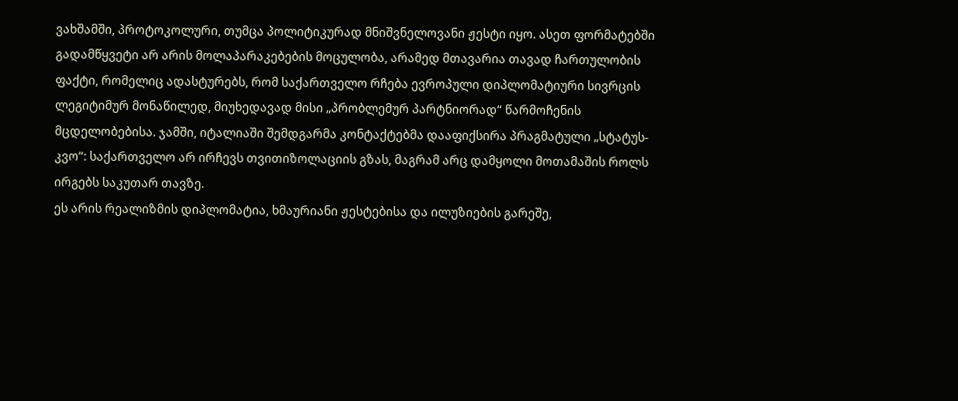ვახშამში, პროტოკოლური, თუმცა პოლიტიკურად მნიშვნელოვანი ჟესტი იყო. ასეთ ფორმატებში გადამწყვეტი არ არის მოლაპარაკებების მოცულობა, არამედ მთავარია თავად ჩართულობის ფაქტი, რომელიც ადასტურებს, რომ საქართველო რჩება ევროპული დიპლომატიური სივრცის ლეგიტიმურ მონაწილედ, მიუხედავად მისი „პრობლემურ პარტნიორად“ წარმოჩენის მცდელობებისა. ჯამში, იტალიაში შემდგარმა კონტაქტებმა დააფიქსირა პრაგმატული „სტატუს-კვო“: საქართველო არ ირჩევს თვითიზოლაციის გზას, მაგრამ არც დამყოლი მოთამაშის როლს ირგებს საკუთარ თავზე.
ეს არის რეალიზმის დიპლომატია, ხმაურიანი ჟესტებისა და ილუზიების გარეშე,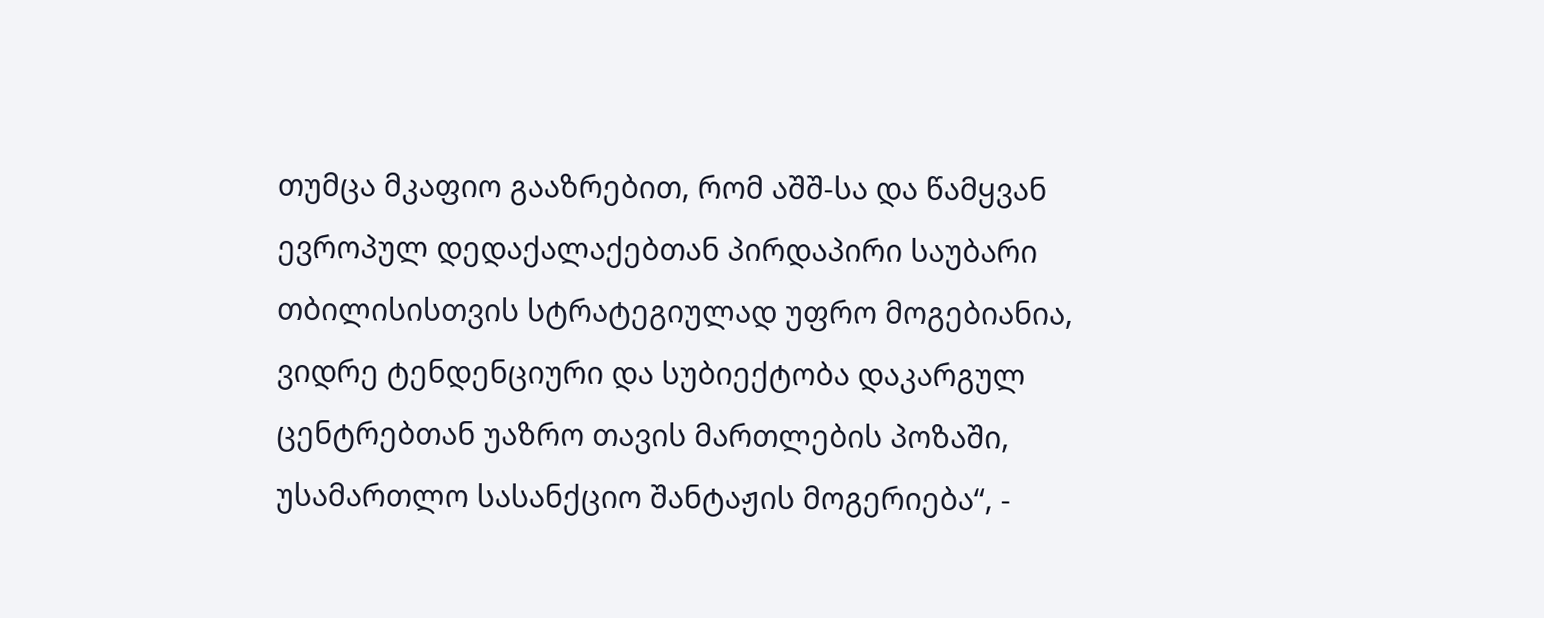თუმცა მკაფიო გააზრებით, რომ აშშ-სა და წამყვან ევროპულ დედაქალაქებთან პირდაპირი საუბარი თბილისისთვის სტრატეგიულად უფრო მოგებიანია, ვიდრე ტენდენციური და სუბიექტობა დაკარგულ ცენტრებთან უაზრო თავის მართლების პოზაში, უსამართლო სასანქციო შანტაჟის მოგერიება“, -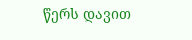წერს დავით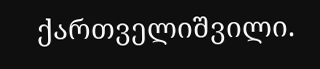ქართველიშვილი.